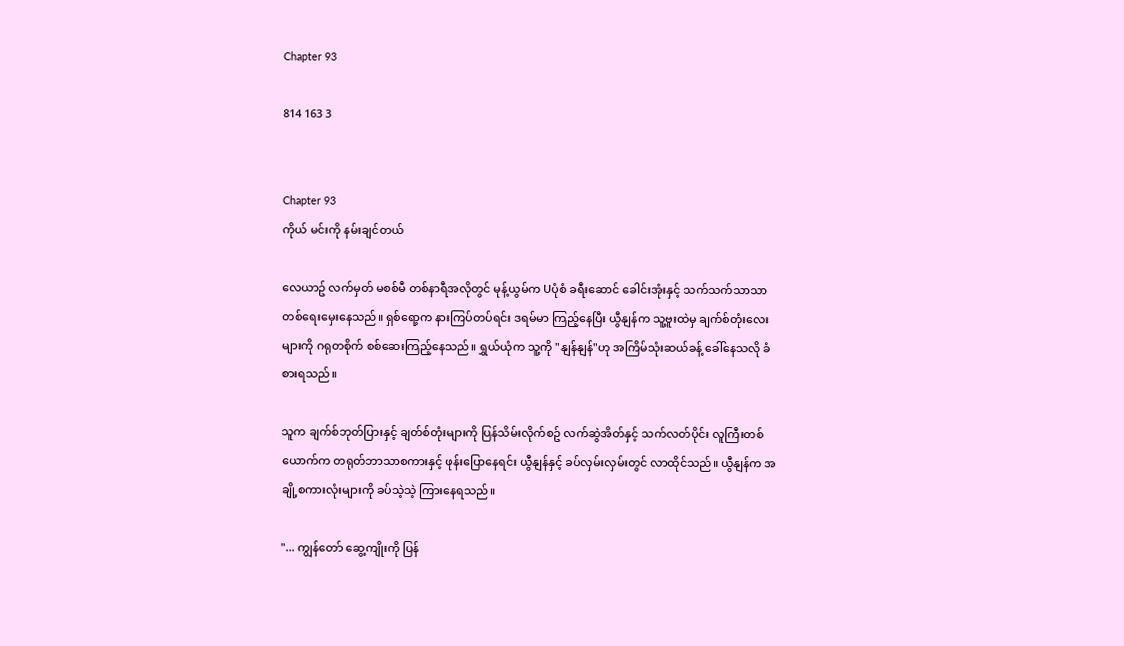Chapter 93

814 163 3


Chapter 93
ကိုယ် မင်းကို နမ်းချင်တယ်

လေယာဥ် လက်မှတ် မစစ်မီ တစ်နာရီအလိုတွင် မုန့်ယွမ်က Uပုံစံ ခရီးဆောင် ခေါင်းအုံးနှင့် သက်သက်သာသာ တစ်ရေးမှေးနေသည်။ ရှစ်ရော့က နားကြပ်တပ်ရင်း ဒရမ်မာ ကြည့်နေပြီး ယွီနျန်က သူ့ဗူးထဲမှ ချက်စ်တုံးလေးများကို ဂရုတစိုက် စစ်ဆေးကြည့်နေသည်။ ရွှယ်ယုံက သူ့ကို "နျန်နျန်"ဟု အကြိမ်သုံးဆယ်ခန့် ခေါ်နေသလို ခံစားရသည်။

သူက ချက်စ်ဘုတ်ပြားနှင့် ချတ်စ်တုံးများကို ပြန်သိမ်းလိုက်စဥ် လက်ဆွဲအိတ်နှင့် သက်လတ်ပိုင်း လူကြီးတစ်ယောက်က တရုတ်ဘာသာစကားနှင့် ဖုန်းပြောနေရင်း ယွီနျန်နှင့် ခပ်လှမ်းလှမ်းတွင် လာထိုင်သည်။ ယွီနျန်က အချို့စကားလုံးများကို ခပ်သဲ့သဲ့ ကြားနေရသည်။

"... ကျွန်တော် ဆွေ့ကျိုးကို ပြန်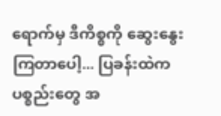ရောက်မှ ဒီကိစ္စကို ဆွေးနွေးကြတာပေါ့... ပြခန်းထဲက ပစ္စည်းတွေ အ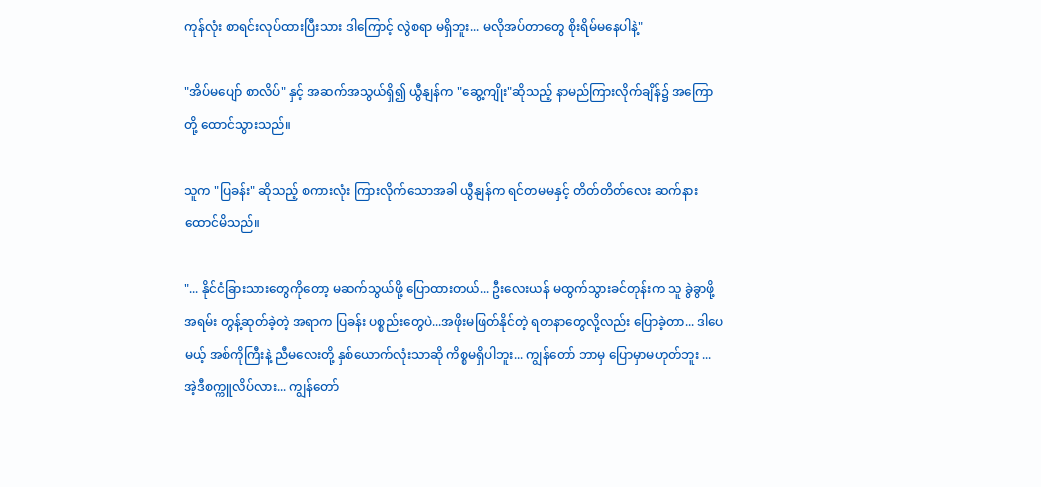ကုန်လုံး စာရင်းလုပ်ထားပြီးသား ဒါကြောင့် လွဲစရာ မရှိဘူး... မလိုအပ်တာတွေ စိုးရိမ်မနေပါနဲ့"

"အိပ်မပျော် စာလိပ်" နှင့် အဆက်အသွယ်ရှိ၍ ယွီနျန်က "ဆွေ့ကျိုး"ဆိုသည့် နာမည်ကြားလိုက်ချိန်၌ အကြောတို့ ထောင်သွားသည်။

သူက "ပြခန်း" ဆိုသည့် စကားလုံး ကြားလိုက်သောအခါ ယွီနျန်က ရင်တမမနှင့် တိတ်တိတ်လေး ဆက်နားထောင်မိသည်။

"... နိုင်ငံခြားသားတွေကိုတော့ မဆက်သွယ်ဖို့ ပြောထားတယ်... ဦးလေးယန် မထွက်သွားခင်တုန်းက သူ ခွဲခွာဖို့ အရမ်း တွန့်ဆုတ်ခဲ့တဲ့ အရာက ပြခန်း ပစ္စည်းတွေပဲ...အဖိုးမဖြတ်နိုင်တဲ့ ရတနာတွေလို့လည်း ပြောခဲ့တာ... ဒါပေမယ့် အစ်ကိုကြီးနဲ့ ညီမလေးတို့ နှစ်ယောက်လုံးသာဆို ကိစ္စမရှိပါဘူး... ကျွန်တော် ဘာမှ ပြောမှာမဟုတ်ဘူး ... အဲ့ဒီစက္ကူလိပ်လား... ကျွန်တော်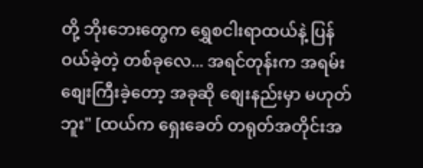တို့ ဘိုးဘေးတွေက ရွှေစငါးရာထယ်နဲ့ ပြန်ဝယ်ခဲ့တဲ့ တစ်ခုလေ... အရင်တုန်းက အရမ်းစျေးကြီးခဲ့တော့ အခုဆို စျေးနည်းမှာ မဟုတ်ဘူး" [ထယ်က ရှေးခေတ် တရုတ်အတိုင်းအ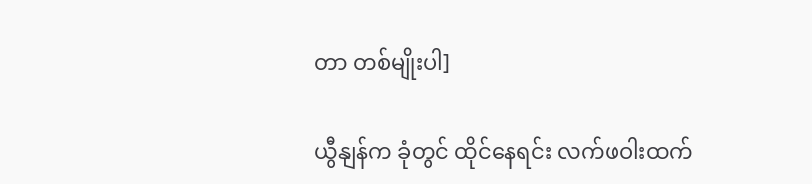တာ တစ်မျိုးပါ]

ယွီနျန်က ခုံတွင် ထိုင်နေရင်း လက်ဖဝါးထက်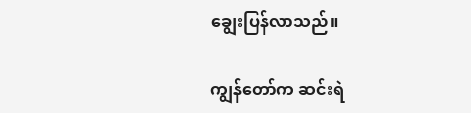ချွေးပြန်လာသည်။

ကျွန်တော်က ဆင်းရဲ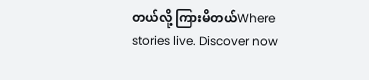တယ်လို့ ကြားမိတယ်Where stories live. Discover now